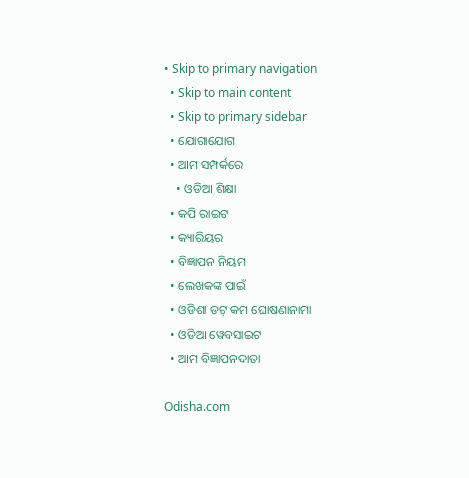• Skip to primary navigation
  • Skip to main content
  • Skip to primary sidebar
  • ଯୋଗାଯୋଗ
  • ଆମ ସମ୍ପର୍କରେ
    • ଓଡିଆ ଶିକ୍ଷା
  • କପି ରାଇଟ
  • କ୍ୟାରିୟର
  • ବିଜ୍ଞାପନ ନିୟମ
  • ଲେଖକଙ୍କ ପାଇଁ
  • ଓଡିଶା ଡଟ୍ କମ ଘୋଷଣାନାମା
  • ଓଡିଆ ୱେବସାଇଟ
  • ଆମ ବିଜ୍ଞାପନଦାତା

Odisha.com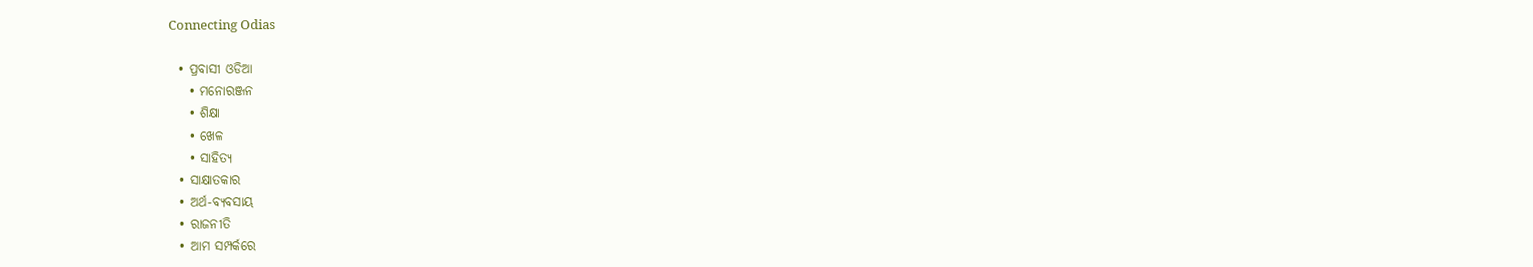Connecting Odias

  • ପ୍ରବାସୀ ଓଡିଆ
    • ମନୋରଞ୍ଜନ
    • ଶିକ୍ଷା
    • ଖେଳ
    • ସାହିତ୍ୟ
  • ସାକ୍ଷାତକାର
  • ଅର୍ଥ-ବ୍ୟବସାୟ
  • ରାଜନୀତି
  • ଆମ ସମ୍ପର୍କରେ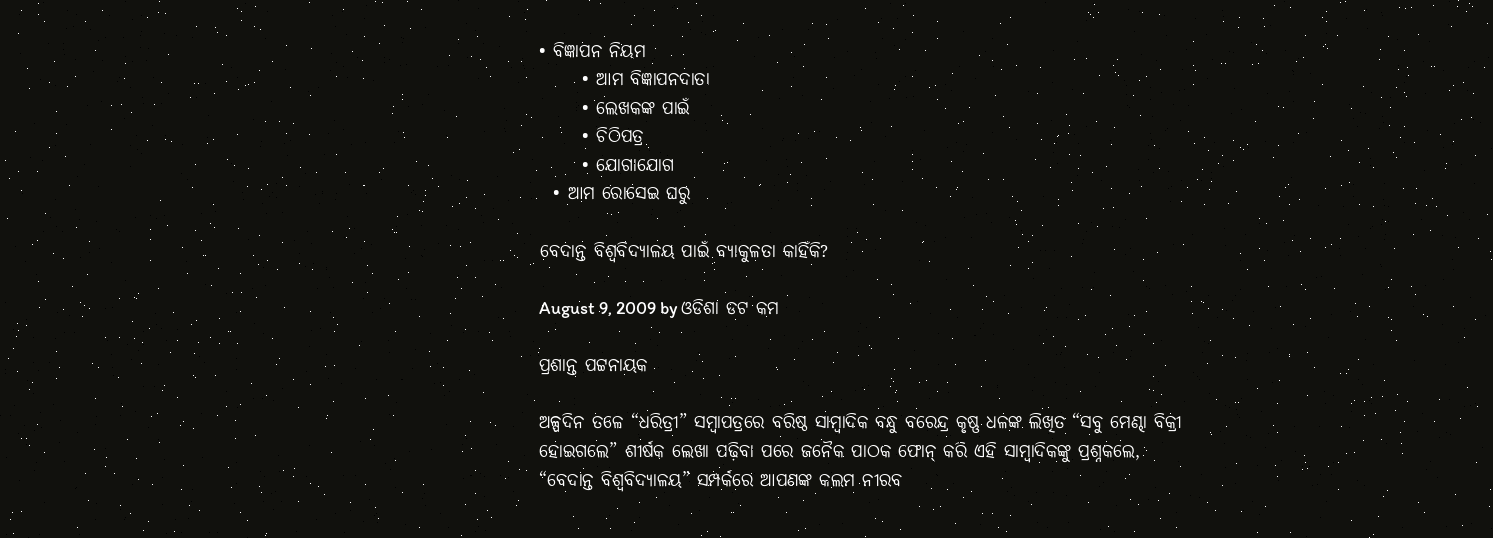• ବିଜ୍ଞାପନ ନିୟମ
      • ଆମ ବିଜ୍ଞାପନଦାତା
      • ଲେଖକଙ୍କ ପାଇଁ
      • ଚିଠିପତ୍ର
      • ଯୋଗାଯୋଗ
  • ଆମ ରୋସେଇ ଘରୁ

ବେଦାନ୍ତ ବିଶ୍ୱବିଦ୍ୟାଳୟ ପାଇଁ ବ୍ୟାକୁଳତା କାହିଁକି?

August 9, 2009 by ଓଡିଶା ଡଟ କମ

ପ୍ରଶାନ୍ତ ପଟ୍ଟନାୟକ

ଅଳ୍ପଦିନ ତଳେ “ଧରିତ୍ରୀ” ସମ୍ବାପତ୍ରରେ ବରିଷ୍ଠ ସାମ୍ବାଦିକ ବନ୍ଧୁ ବରେନ୍ଦ୍ର କୃଷ୍ଣ ଧଳଙ୍କ ଲିଖିତ “ସବୁ ମେଣ୍ଢା ବିକ୍ରୀ ହୋଇଗଲେ” ଶୀର୍ଷକ ଲେଖା ପଢ଼ିବା ପରେ ଜନୈକ ପାଠକ ଫୋନ୍ କରି ଏହି ସାମ୍ବାଦିକଙ୍କୁ ପ୍ରଶ୍ନକଲେ, “ବେଦାନ୍ତ ବିଶ୍ୱବିଦ୍ୟାଳୟ” ସମ୍ପର୍କରେ ଆପଣଙ୍କ କଲମ ନୀରବ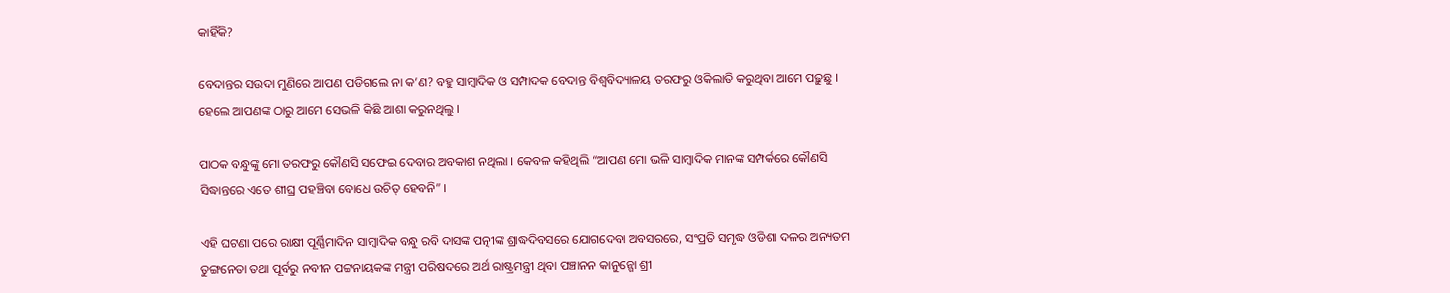କାହିଁକି?

ବେଦାନ୍ତର ସଉଦା ମୁଣିରେ ଆପଣ ପଡିଗଲେ ନା କ’ଣ? ବହୁ ସାମ୍ବାଦିକ ଓ ସମ୍ପାଦକ ବେଦାନ୍ତ ବିଶ୍ୱବିଦ୍ୟାଳୟ ତରଫରୁ ଓକିଲାତି କରୁଥିବା ଆମେ ପଢ଼ୁଛୁ । ହେଲେ ଆପଣଙ୍କ ଠାରୁ ଆମେ ସେଭଳି କିଛି ଆଶା କରୁନଥିଲୁ ।

ପାଠକ ବନ୍ଧୁଙ୍କୁ ମୋ ତରଫରୁ କୌଣସି ସଫେଇ ଦେବାର ଅବକାଶ ନଥିଲା । କେବଳ କହିଥିଲି “ଆପଣ ମୋ ଭଳି ସାମ୍ବାଦିକ ମାନଙ୍କ ସମ୍ପର୍କରେ କୌଣସି ସିଦ୍ଧାନ୍ତରେ ଏତେ ଶୀଘ୍ର ପହଞ୍ଚିବା ବୋଧେ ଉଚିତ୍ ହେବନି” ।

ଏହି ଘଟଣା ପରେ ରାକ୍ଷୀ ପୂର୍ଣ୍ଣିମାଦିନ ସାମ୍ବାଦିକ ବନ୍ଧୁ ରବି ଦାସଙ୍କ ପତ୍ନୀଙ୍କ ଶ୍ରାଦ୍ଧଦିବସରେ ଯୋଗଦେବା ଅବସରରେ, ସଂପ୍ରତି ସମୃଦ୍ଧ ଓଡିଶା ଦଳର ଅନ୍ୟତମ ତୁଙ୍ଗନେତା ତଥା ପୂର୍ବରୁ ନବୀନ ପଟ୍ଟନାୟକଙ୍କ ମନ୍ତ୍ରୀ ପରିଷଦରେ ଅର୍ଥ ରାଷ୍ଟ୍ରମନ୍ତ୍ରୀ ଥିବା ପଞ୍ଚାନନ କାନୁନ୍ଗୋ ଶ୍ରୀ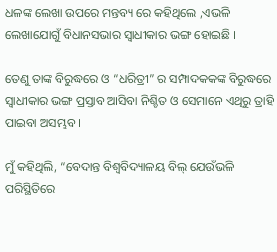ଧଳଙ୍କ ଲେଖା ଉପରେ ମନ୍ତବ୍ୟ ରେ କହିଥିଲେ ,ଏଭଳି ଲେଖାଯୋଗୁଁ ବିଧାନସଭାର ସ୍ୱାଧୀକାର ଭଙ୍ଗ ହୋଇଛି ।

ତେଣୁ ତାଙ୍କ ବିରୁଦ୍ଧରେ ଓ “ଧରିତ୍ରୀ” ର ସମ୍ପାଦକକଙ୍କ ବିରୁଦ୍ଧରେ ସ୍ୱାଧୀକାର ଭଙ୍ଗ ପ୍ରସ୍ତାବ ଆସିବା ନିଶ୍ଚିତ ଓ ସେମାନେ ଏଥିରୁ ତ୍ରାହି ପାଇବା ଅସମ୍ଭବ ।

ମୁଁ କହିଥିଲି, “ବେଦାନ୍ତ ବିଶ୍ୱବିଦ୍ୟାଳୟ ବିଲ୍ ଯେଉଁଭଳି ପରିସ୍ଥିତିରେ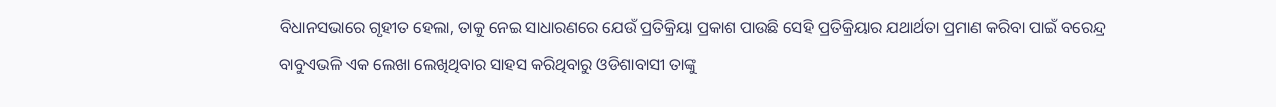ବିଧାନସଭାରେ ଗୃହୀତ ହେଲା, ତାକୁ ନେଇ ସାଧାରଣରେ ଯେଉଁ ପ୍ରତିକ୍ରିୟା ପ୍ରକାଶ ପାଉଛି ସେହି ପ୍ରତିକ୍ରିୟାର ଯଥାର୍ଥତା ପ୍ରମାଣ କରିବା ପାଇଁ ବରେନ୍ଦ୍ର ବାବୁଏଭଳି ଏକ ଲେଖା ଲେଖିଥିବାର ସାହସ କରିଥିବାରୁ ଓଡିଶାବାସୀ ତାଙ୍କୁ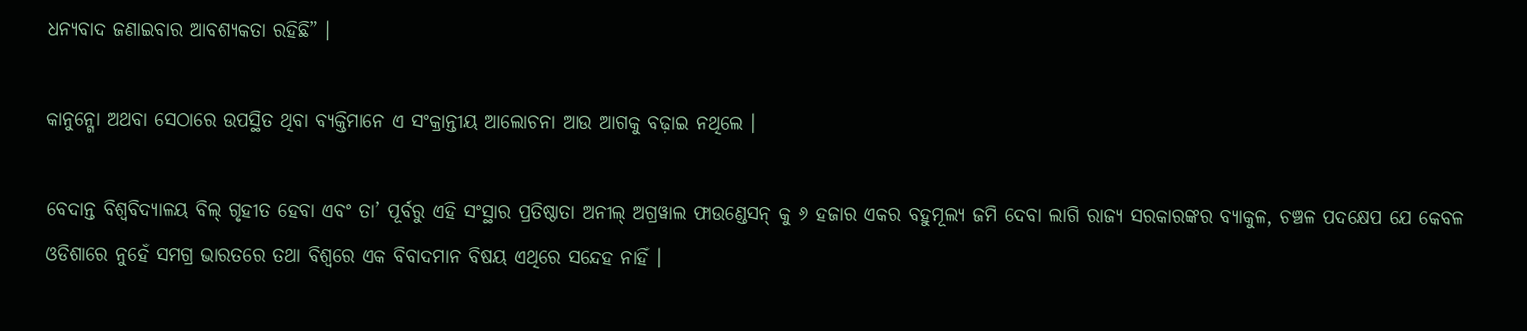ଧନ୍ୟବାଦ ଜଣାଇବାର ଆବଶ୍ୟକତା ରହିଛି” ।

କାନୁନ୍ଗୋ ଅଥବା ସେଠାରେ ଉପସ୍ଥିତ ଥିବା ବ୍ୟକ୍ତିମାନେ ଏ ସଂକ୍ରାନ୍ତୀୟ ଆଲୋଚନା ଆଉ ଆଗକୁ ବଢ଼ାଇ ନଥିଲେ ।

ବେଦାନ୍ତ ବିଶ୍ୱବିଦ୍ୟାଳୟ ବିଲ୍ ଗୃହୀତ ହେବା ଏବଂ ତା’ ପୂର୍ବରୁ ଏହି ସଂସ୍ଥାର ପ୍ରତିଷ୍ଠାତା ଅନୀଲ୍ ଅଗ୍ରୱାଲ ଫାଉଣ୍ଡେସନ୍ କୁ ୬ ହଜାର ଏକର ବହୁମୂଲ୍ୟ ଜମି ଦେବା ଲାଗି ରାଜ୍ୟ ସରକାରଙ୍କର ବ୍ୟାକୁଳ, ଚଞ୍ଚଳ ପଦକ୍ଷେପ ଯେ କେବଳ ଓଡିଶାରେ ନୁହେଁ ସମଗ୍ର ଭାରତରେ ତଥା ବିଶ୍ୱରେ ଏକ ବିବାଦମାନ ବିଷୟ ଏଥିରେ ସନ୍ଦେହ ନାହିଁ ।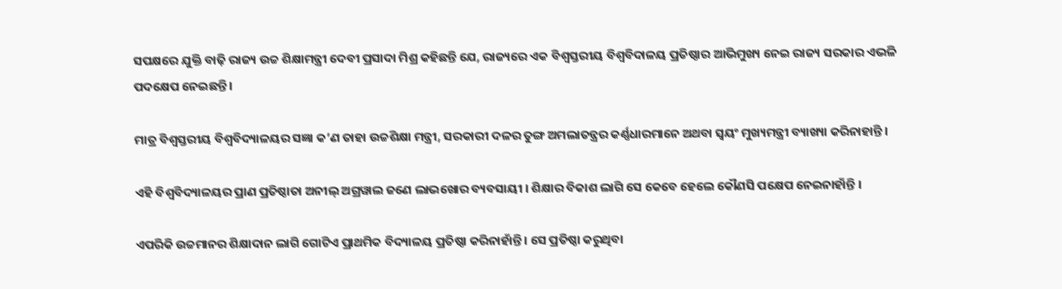ସପକ୍ଷରେ ଯୁକ୍ତି ବାଢ଼ି ରାଜ୍ୟ ଉଚ୍ଚ ଶିକ୍ଷାମନ୍ତ୍ରୀ ଦେବୀ ପ୍ରସାଦା ମିଶ୍ର କହିଛନ୍ତି ଯେ, ରାଜ୍ୟରେ ଏକ ବିଶ୍ୱସ୍ତରୀୟ ବିଶ୍ୱବିଦାଳୟ ପ୍ରତିଷ୍ଠାର ଆଭିମୁଖ୍ୟ ନେଇ ରାଜ୍ୟ ସରକାର ଏଭଳି ପଦକ୍ଷେପ ନେଇଛନ୍ତି ।

ମାତ୍ର ବିଶ୍ୱସ୍ତରୀୟ ବିଶ୍ୱବିଦ୍ୟାଳୟର ସଜ୍ଞା କ’ଣ ତାହା ଉଚ୍ଚଶିକ୍ଷା ମନ୍ତ୍ରୀ, ସରକାରୀ ଦଳର ତୁଙ୍ଗ ଅମଲାତନ୍ତ୍ରର କର୍ଣ୍ଣଧାରମାନେ ଅଥବା ସ୍ୱୟଂ ମୁଖ୍ୟମନ୍ତ୍ରୀ ବ୍ୟାଖ୍ୟା କରିନାହାନ୍ତି ।

ଏହି ବିଶ୍ୱବିଦ୍ୟାଳୟର ପ୍ରାଣ ପ୍ରତିଷ୍ଠାତା ଅନୀଲ୍ ଅଗ୍ରୱାଲ ଜଣେ ଲାଭଖୋର ବ୍ୟବସାୟୀ । ଶିକ୍ଷାର ବିକାଶ ଲାଗି ସେ କେବେ ହେଲେ କୌଣସି ପକ୍ଷେପ ନେଇନାହାଁନ୍ତି ।

ଏପରିକି ଉଚ୍ଚମାନର ଶିକ୍ଷାଦାନ ଲାଗି ଗୋଟିଏ ପ୍ରାଥମିକ ବିଦ୍ୟାଳୟ ପ୍ରତିଷ୍ଠା କରିନାହାଁନ୍ତି । ସେ ପ୍ରତିଷ୍ଠା କରୁଥିବା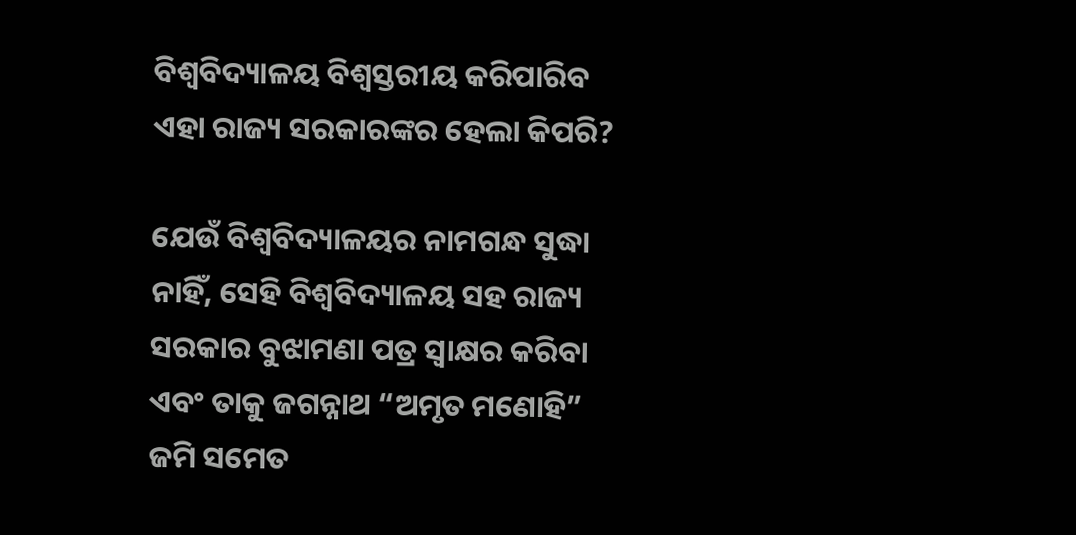ବିଶ୍ୱବିଦ୍ୟାଳୟ ବିଶ୍ୱସ୍ତରୀୟ କରିପାରିବ ଏହା ରାଜ୍ୟ ସରକାରଙ୍କର ହେଲା କିପରି?

ଯେଉଁ ବିଶ୍ୱବିଦ୍ୟାଳୟର ନାମଗନ୍ଧ ସୁଦ୍ଧା ନାହିଁ, ସେହି ବିଶ୍ୱବିଦ୍ୟାଳୟ ସହ ରାଜ୍ୟ ସରକାର ବୁଝାମଣା ପତ୍ର ସ୍ୱାକ୍ଷର କରିବା ଏବଂ ତାକୁ ଜଗନ୍ନାଥ “ଅମୃତ ମଣୋହି” ଜମି ସମେତ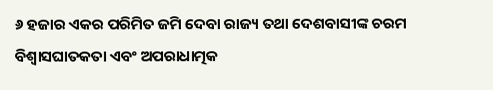୬ ହଜାର ଏକର ପରିମିତ ଜମି ଦେବା ରାଜ୍ୟ ତଥା ଦେଶବାସୀଙ୍କ ଚରମ ବିଶ୍ୱାସଘାତକତା ଏବଂ ଅପରାଧାତ୍ମକ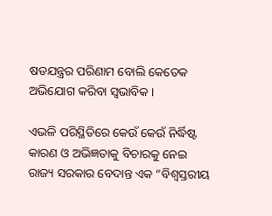ଷଡଯନ୍ତ୍ରର ପରିଣାମ ବୋଲି କେତେକ ଅଭିଯୋଗ କରିବା ସ୍ୱଭାବିକ ।

ଏଭଳି ପରିସ୍ଥିତିରେ କେଉଁ କେଉଁ ନିର୍ଦ୍ଧିଷ୍ଟ କାରଣ ଓ ଅଭିଜ୍ଞତାକୁ ବିଚାରକୁ ନେଇ ରାଜ୍ୟ ସରକାର ବେଦାନ୍ତ ଏକ “ବିଶ୍ୱସ୍ତରୀୟ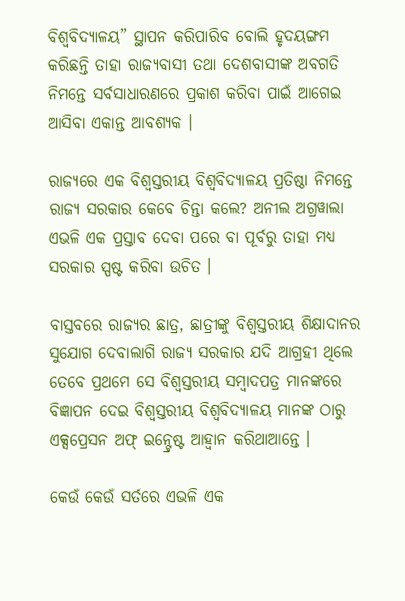ବିଶ୍ୱବିଦ୍ୟାଳୟ” ସ୍ଥାପନ କରିପାରିବ ବୋଲି ହୃଦୟଙ୍ଗମ କରିଛନ୍ତି ତାହା ରାଜ୍ୟବାସୀ ତଥା ଦେଶବାସୀଙ୍କ ଅବଗତି ନିମନ୍ତେ ସର୍ବସାଧାରଣରେ ପ୍ରକାଶ କରିବା ପାଇଁ ଆଗେଇ ଆସିବା ଏକାନ୍ତ ଆବଶ୍ୟକ ।

ରାଜ୍ୟରେ ଏକ ବିଶ୍ୱସ୍ତରୀୟ ବିଶ୍ୱବିଦ୍ୟାଳୟ ପ୍ରତିଷ୍ଠା ନିମନ୍ତେ ରାଜ୍ୟ ସରକାର କେବେ ଚିନ୍ତା କଲେ? ଅନୀଲ ଅଗ୍ରୱାଲା ଏଭଳି ଏକ ପ୍ରସ୍ତାବ ଦେବା ପରେ ବା ପୂର୍ବରୁ ତାହା ମଧ୍ୟ ସରକାର ସ୍ପଷ୍ଟ କରିବା ଉଚିତ ।

ବାସ୍ତବରେ ରାଜ୍ୟର ଛାତ୍ର, ଛାତ୍ରୀଙ୍କୁ ବିଶ୍ୱସ୍ତରୀୟ ଶିକ୍ଷାଦାନର ସୁଯୋଗ ଦେବାଲାଗି ରାଜ୍ୟ ସରକାର ଯଦି ଆଗ୍ରହୀ ଥିଲେ ତେବେ ପ୍ରଥମେ ସେ ବିଶ୍ୱସ୍ତରୀୟ ସମ୍ବାଦପତ୍ର ମାନଙ୍କରେ ବିଜ୍ଞାପନ ଦେଇ ବିଶ୍ୱସ୍ତରୀୟ ବିଶ୍ୱବିଦ୍ୟାଳୟ ମାନଙ୍କ ଠାରୁ ଏକ୍ସପ୍ରେସନ ଅଫ୍ ଇନ୍ଟ୍ରେଷ୍ଟ ଆହ୍ୱାନ କରିଥାଆନ୍ତେ ।

କେଉଁ କେଉଁ ସର୍ତରେ ଏଭଳି ଏକ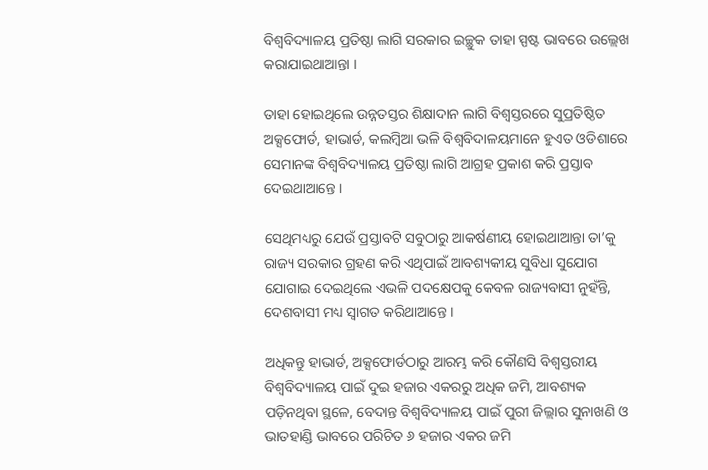ବିଶ୍ୱବିଦ୍ୟାଳୟ ପ୍ରତିଷ୍ଠା ଲାଗି ସରକାର ଇଚ୍ଛୁକ ତାହା ସ୍ପଷ୍ଟ ଭାବରେ ଉଲ୍ଲେଖ କରାଯାଇଥାଆନ୍ତା ।

ତାହା ହୋଇଥିଲେ ଉନ୍ନତସ୍ତର ଶିକ୍ଷାଦାନ ଲାଗି ବିଶ୍ୱସ୍ତରରେ ସୁପ୍ରତିଷ୍ଠିତ ଅକ୍ସଫୋର୍ଡ, ହାଭାର୍ଡ, କଲମ୍ବିଆ ଭଳି ବିଶ୍ୱବିଦାଳୟମାନେ ହୁଏତ ଓଡିଶାରେ ସେମାନଙ୍କ ବିଶ୍ୱବିଦ୍ୟାଳୟ ପ୍ରତିଷ୍ଠା ଲାଗି ଆଗ୍ରହ ପ୍ରକାଶ କରି ପ୍ରସ୍ତାବ ଦେଇଥାଆନ୍ତେ ।

ସେଥିମଧ୍ୟରୁ ଯେଉଁ ପ୍ରସ୍ତାବଟି ସବୁଠାରୁ ଆକର୍ଷଣୀୟ ହୋଇଥାଆନ୍ତା ତା’କୁ ରାଜ୍ୟ ସରକାର ଗ୍ରହଣ କରି ଏଥିପାଇଁ ଆବଶ୍ୟକୀୟ ସୁବିଧା ସୁଯୋଗ ଯୋଗାଇ ଦେଇଥିଲେ ଏଭଳି ପଦକ୍ଷେପକୁ କେବଳ ରାଜ୍ୟବାସୀ ନୁହଁନ୍ତି, ଦେଶବାସୀ ମଧ୍ୟ ସ୍ୱାଗତ କରିଥାଆନ୍ତେ ।

ଅଧିକନ୍ତୁ ହାଭାର୍ଡ, ଅକ୍ସଫୋର୍ଡଠାରୁ ଆରମ୍ଭ କରି କୌଣସି ବିଶ୍ୱସ୍ତରୀୟ ବିଶ୍ୱବିଦ୍ୟାଳୟ ପାଇଁ ଦୁଇ ହଜାର ଏକରରୁ ଅଧିକ ଜମି, ଆବଶ୍ୟକ ପଡ଼ିନଥିବା ସ୍ଥଳେ, ବେଦାନ୍ତ ବିଶ୍ୱବିଦ୍ୟାଳୟ ପାଇଁ ପୁରୀ ଜିଲ୍ଲାର ସୁନାଖଣି ଓ ଭାତହାଣ୍ଡି ଭାବରେ ପରିଚିତ ୬ ହଜାର ଏକର ଜମି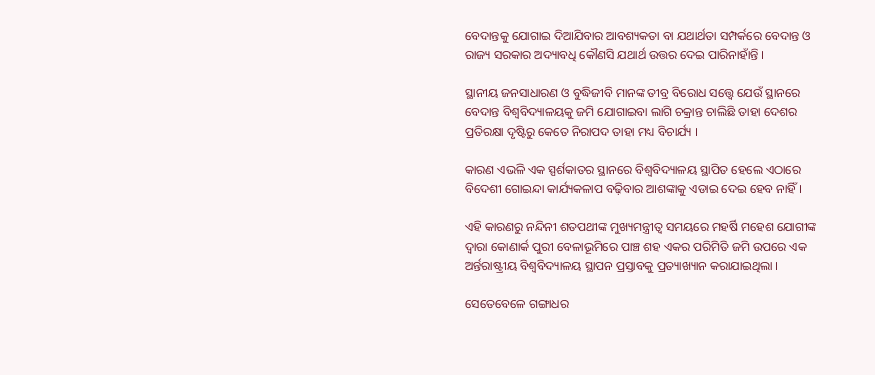ବେଦାନ୍ତକୁ ଯୋଗାଇ ଦିଆଯିବାର ଆବଶ୍ୟକତା ବା ଯଥାର୍ଥତା ସମ୍ପର୍କରେ ବେଦାନ୍ତ ଓ ରାଜ୍ୟ ସରକାର ଅଦ୍ୟାବଧି କୌଣସି ଯଥାର୍ଥ ଉତ୍ତର ଦେଇ ପାରିନାହାଁନ୍ତି ।

ସ୍ଥାନୀୟ ଜନସାଧାରଣ ଓ ବୁଦ୍ଧିଜୀବି ମାନଙ୍କ ତୀବ୍ର ବିରୋଧ ସତ୍ତ୍ୱେ ଯେଉଁ ସ୍ଥାନରେ ବେଦାନ୍ତ ବିଶ୍ୱବିଦ୍ୟାଳୟକୁ ଜମି ଯୋଗାଇବା ଲାଗି ଚକ୍ରାନ୍ତ ଚାଲିଛି ତାହା ଦେଶର ପ୍ରତିରକ୍ଷା ଦୃଷ୍ଟିରୁ କେତେ ନିରାପଦ ତାହା ମଧ୍ୟ ବିଚାର୍ଯ୍ୟ ।

କାରଣ ଏଭଳି ଏକ ସ୍ପର୍ଶକାତର ସ୍ଥାନରେ ବିଶ୍ୱବିଦ୍ୟାଳୟ ସ୍ଥାପିତ ହେଲେ ଏଠାରେ ବିଦେଶୀ ଗୋଇନ୍ଦା କାର୍ଯ୍ୟକଳାପ ବଢ଼ିବାର ଆଶଙ୍କାକୁ ଏଡାଇ ଦେଇ ହେବ ନାହିଁ ।

ଏହି କାରଣରୁ ନନ୍ଦିନୀ ଶତପଥୀଙ୍କ ମୁଖ୍ୟମନ୍ତ୍ରୀତ୍ୱ ସମୟରେ ମହର୍ଷି ମହେଶ ଯୋଗୀଙ୍କ ଦ୍ୱାରା କୋଣାର୍କ ପୁରୀ ବେଳାଭୂମିରେ ପାଞ୍ଚ ଶହ ଏକର ପରିମିତି ଜମି ଉପରେ ଏକ ଅର୍ନ୍ତରାଷ୍ଟ୍ରୀୟ ବିଶ୍ୱବିଦ୍ୟାଳୟ ସ୍ଥାପନ ପ୍ରସ୍ତାବକୁ ପ୍ରତ୍ୟାଖ୍ୟାନ କରାଯାଇଥିଲା ।

ସେତେବେଳେ ଗଙ୍ଗାଧର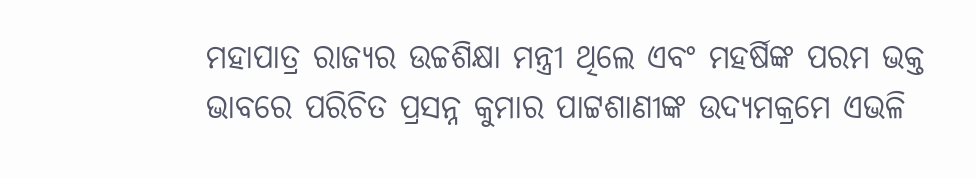ମହାପାତ୍ର ରାଜ୍ୟର ଉଚ୍ଚଶିକ୍ଷା ମନ୍ତ୍ରୀ ଥିଲେ ଏବଂ ମହର୍ଷିଙ୍କ ପରମ ଭକ୍ତ ଭାବରେ ପରିଚିତ ପ୍ରସନ୍ନ କୁମାର ପାଟ୍ଟଶାଣୀଙ୍କ ଉଦ୍ୟମକ୍ରମେ ଏଭଳି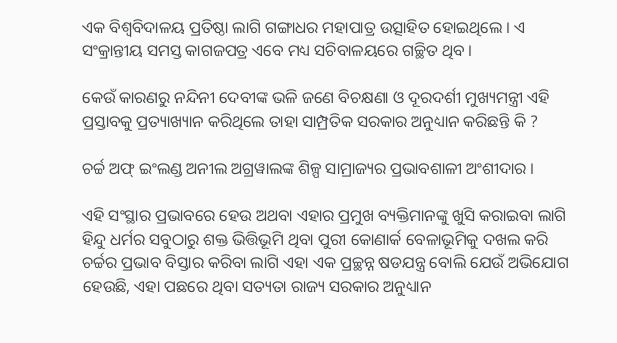ଏକ ବିଶ୍ୱବିଦାଳୟ ପ୍ରତିଷ୍ଠା ଲାଗି ଗଙ୍ଗାଧର ମହାପାତ୍ର ଉତ୍ସାହିତ ହୋଇଥିଲେ । ଏ ସଂକ୍ରାନ୍ତୀୟ ସମସ୍ତ କାଗଜପତ୍ର ଏବେ ମଧ୍ୟ ସଚିବାଳୟରେ ଗଚ୍ଛିତ ଥିବ ।

କେଉଁ କାରଣରୁ ନନ୍ଦିନୀ ଦେବୀଙ୍କ ଭଳି ଜଣେ ବିଚକ୍ଷଣା ଓ ଦୂରଦର୍ଶୀ ମୁଖ୍ୟମନ୍ତ୍ରୀ ଏହି ପ୍ରସ୍ତାବକୁ ପ୍ରତ୍ୟାଖ୍ୟାନ କରିଥିଲେ ତାହା ସାମ୍ପ୍ରତିକ ସରକାର ଅନୁଧ୍ୟାନ କରିଛନ୍ତି କି ?

ଚର୍ଚ୍ଚ ଅଫ୍ ଇଂଲଣ୍ଡ ଅନୀଲ ଅଗ୍ରୱାଲଙ୍କ ଶିଳ୍ପ ସାମ୍ରାଜ୍ୟର ପ୍ରଭାବଶାଳୀ ଅଂଶୀଦାର ।

ଏହି ସଂସ୍ଥାର ପ୍ରଭାବରେ ହେଉ ଅଥବା ଏହାର ପ୍ରମୁଖ ବ୍ୟକ୍ତିମାନଙ୍କୁ ଖୁସି କରାଇବା ଲାଗି ହିନ୍ଦୁ ଧର୍ମର ସବୁଠାରୁ ଶକ୍ତ ଭିତ୍ତିଭୂମି ଥିବା ପୁରୀ କୋଣାର୍କ ବେଳାଭୂମିକୁ ଦଖଲ କରି ଚର୍ଚ୍ଚର ପ୍ରଭାବ ବିସ୍ତାର କରିବା ଲାଗି ଏହା ଏକ ପ୍ରଚ୍ଛନ୍ନ ଷଡଯନ୍ତ୍ର ବୋଲି ଯେଉଁ ଅଭିଯୋଗ ହେଉଛି, ଏହା ପଛରେ ଥିବା ସତ୍ୟତା ରାଜ୍ୟ ସରକାର ଅନୁଧ୍ୟାନ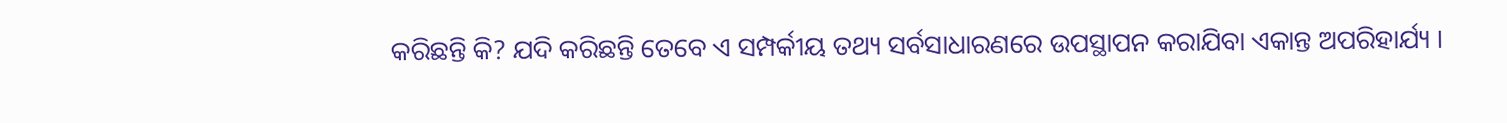କରିଛନ୍ତି କି? ଯଦି କରିଛନ୍ତି ତେବେ ଏ ସମ୍ପର୍କୀୟ ତଥ୍ୟ ସର୍ବସାଧାରଣରେ ଉପସ୍ଥାପନ କରାଯିବା ଏକାନ୍ତ ଅପରିହାର୍ଯ୍ୟ ।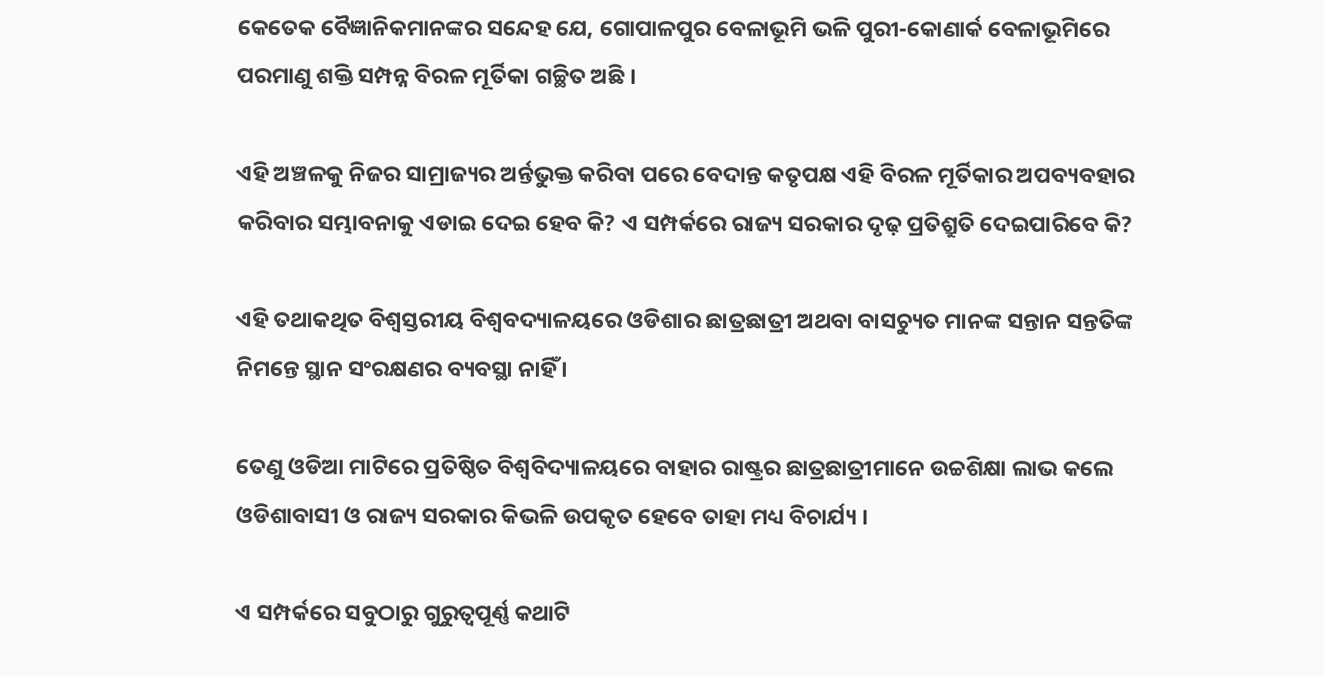କେତେକ ବୈଜ୍ଞାନିକମାନଙ୍କର ସନ୍ଦେହ ଯେ, ଗୋପାଳପୁର ବେଳାଭୂମି ଭଳି ପୁରୀ-କୋଣାର୍କ ବେଳାଭୂମିରେ ପରମାଣୁ ଶକ୍ତି ସମ୍ପନ୍ନ ବିରଳ ମୂର୍ତିକା ଗଚ୍ଛିତ ଅଛି ।

ଏହି ଅଞ୍ଚଳକୁ ନିଜର ସାମ୍ରାଜ୍ୟର ଅର୍ନ୍ତଭୁକ୍ତ କରିବା ପରେ ବେଦାନ୍ତ କତୃପକ୍ଷ ଏହି ବିରଳ ମୂର୍ତିକାର ଅପବ୍ୟବହାର କରିବାର ସମ୍ଭାବନାକୁ ଏଡାଇ ଦେଇ ହେବ କି? ଏ ସମ୍ପର୍କରେ ରାଜ୍ୟ ସରକାର ଦୃଢ଼ ପ୍ରତିଶ୍ରୁତି ଦେଇପାରିବେ କି?

ଏହି ତଥାକଥିତ ବିଶ୍ୱସ୍ତରୀୟ ବିଶ୍ୱବଦ୍ୟାଳୟରେ ଓଡିଶାର ଛାତ୍ରଛାତ୍ରୀ ଅଥବା ବାସଚ୍ୟୁତ ମାନଙ୍କ ସନ୍ତାନ ସନ୍ତତିଙ୍କ ନିମନ୍ତେ ସ୍ଥାନ ସଂରକ୍ଷଣର ବ୍ୟବସ୍ଥା ନାହିଁ ।

ତେଣୁ ଓଡିଆ ମାଟିରେ ପ୍ରତିଷ୍ଠିତ ବିଶ୍ୱବିଦ୍ୟାଳୟରେ ବାହାର ରାଷ୍ଟ୍ରର ଛାତ୍ରଛାତ୍ରୀମାନେ ଉଚ୍ଚଶିକ୍ଷା ଲାଭ କଲେ ଓଡିଶାବାସୀ ଓ ରାଜ୍ୟ ସରକାର କିଭଳି ଉପକୃତ ହେବେ ତାହା ମଧ୍ୟ ବିଚାର୍ଯ୍ୟ ।

ଏ ସମ୍ପର୍କରେ ସବୁଠାରୁ ଗୁରୁତ୍ୱପୂର୍ଣ୍ଣ କଥାଟି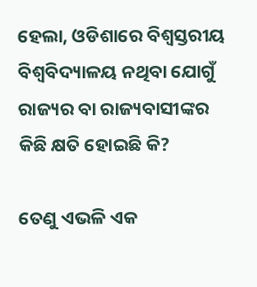ହେଲା, ଓଡିଶାରେ ବିଶ୍ୱସ୍ତରୀୟ ବିଶ୍ୱବିଦ୍ୟାଳୟ ନଥିବା ଯୋଗୁଁ ରାଜ୍ୟର ବା ରାଜ୍ୟବାସୀଙ୍କର କିଛି କ୍ଷତି ହୋଇଛି କି?

ତେଣୁ ଏଭଳି ଏକ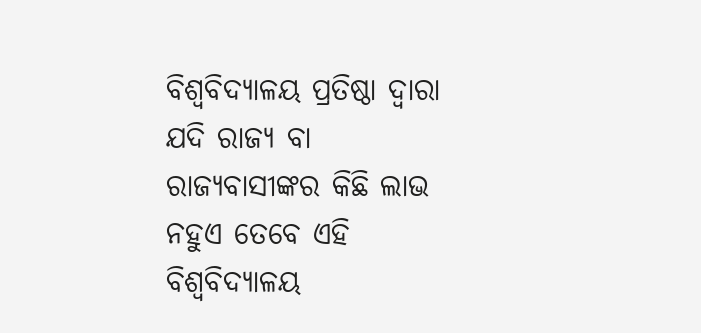ବିଶ୍ୱବିଦ୍ୟାଳୟ ପ୍ରତିଷ୍ଠା ଦ୍ଵାରା ଯଦି ରାଜ୍ୟ ବା ରାଜ୍ୟବାସୀଙ୍କର କିଛି ଲାଭ ନହୁଏ ତେବେ ଏହି ବିଶ୍ୱବିଦ୍ୟାଳୟ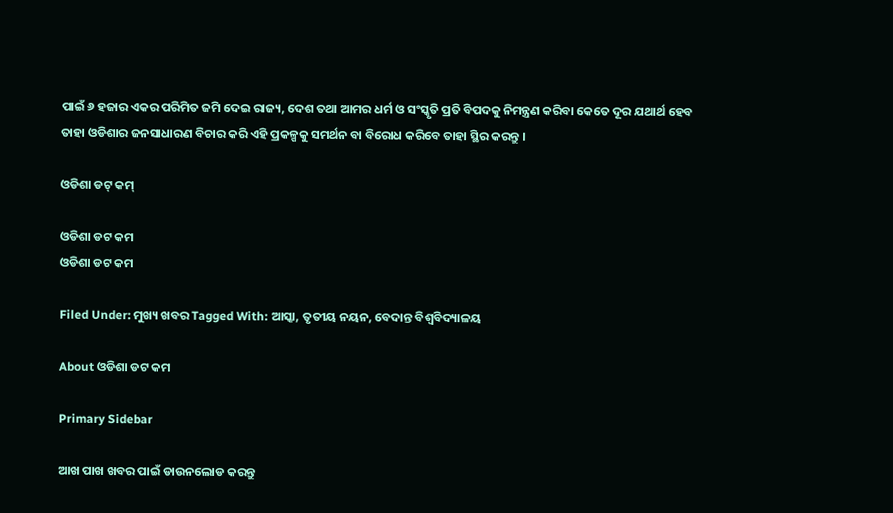ପାଇଁ ୬ ହଜାର ଏକର ପରିମିତ ଜମି ଦେଇ ରାଜ୍ୟ, ଦେଶ ତଥା ଆମର ଧର୍ମ ଓ ସଂସ୍କୃତି ପ୍ରତି ବିପଦକୁ ନିମନ୍ତ୍ରଣ କରିବା କେତେ ଦୂର ଯଥାର୍ଥ ହେବ ତାହା ଓଡିଶାର ଜନସାଧାରଣ ବିଚାର କରି ଏହି ପ୍ରକଳ୍ପକୁ ସମର୍ଥନ ବା ବିରୋଧ କରିବେ ତାହା ସ୍ଥିର କରନ୍ତୁ ।

ଓଡିଶା ଡଟ୍ କମ୍

ଓଡିଶା ଡଟ କମ
ଓଡିଶା ଡଟ କମ

Filed Under: ମୁଖ୍ୟ ଖବର Tagged With: ଆସ୍କା, ତୃତୀୟ ନୟନ, ବେଦାନ୍ତ ବିଶ୍ୱବିଦ୍ୟାଳୟ

About ଓଡିଶା ଡଟ କମ

Primary Sidebar

ଆଖ ପାଖ ଖବର ପାଇଁ ଡାଉନଲୋଡ କରନ୍ତୁ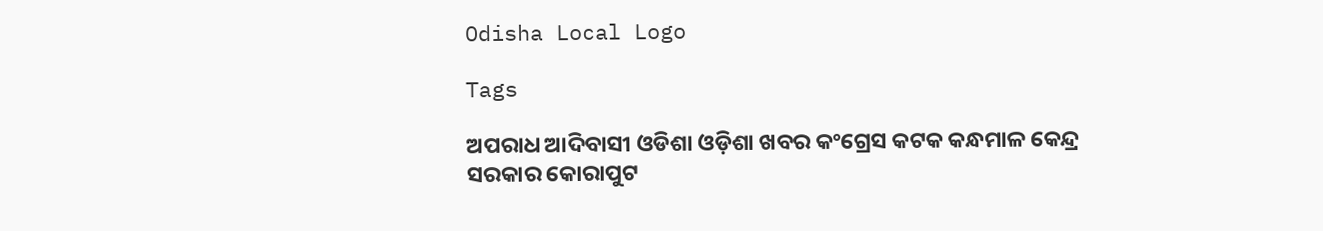Odisha Local Logo

Tags

ଅପରାଧ ଆଦିବାସୀ ଓଡିଶା ଓଡ଼ିଶା ଖବର କଂଗ୍ରେସ କଟକ କନ୍ଧମାଳ କେନ୍ଦ୍ର ସରକାର କୋରାପୁଟ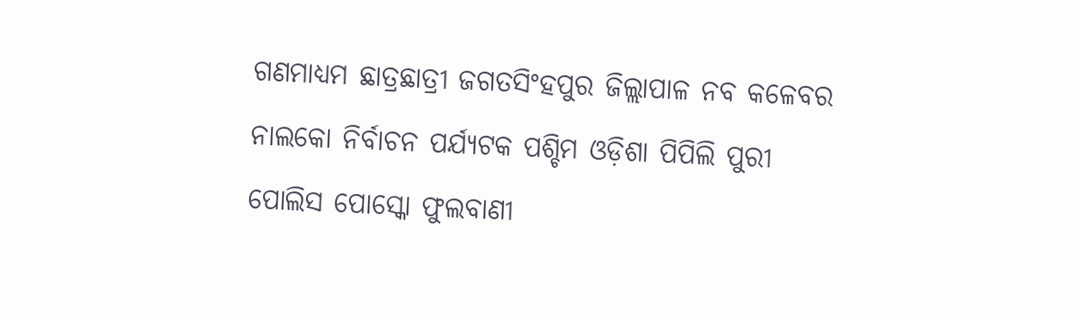ଗଣମାଧ୍ୟମ ଛାତ୍ରଛାତ୍ରୀ ଜଗତସିଂହପୁର ଜିଲ୍ଲାପାଳ ନବ କଳେବର ନାଲକୋ ନିର୍ବାଚନ ପର୍ଯ୍ୟଟକ ପଶ୍ଚିମ ଓଡ଼ିଶା ପିପିଲି ପୁରୀ ପୋଲିସ ପୋସ୍କୋ ଫୁଲବାଣୀ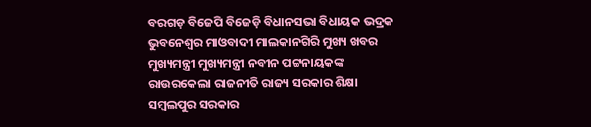ବରଗଡ଼ ବିଜେପି ବିଜେଡ଼ି ବିଧାନସଭା ବିଧାୟକ ଭଦ୍ରକ ଭୁବନେଶ୍ୱର ମାଓବାଦୀ ମାଲକାନଗିରି ମୁଖ୍ୟ ଖବର ମୁଖ୍ୟମନ୍ତ୍ରୀ ମୁଖ୍ୟମନ୍ତ୍ରୀ ନବୀନ ପଟ୍ଟନାୟକଙ୍କ ରାଉରକେଲା ରାଜନୀତି ରାଜ୍ୟ ସରକାର ଶିକ୍ଷା ସମ୍ବଲପୁର ସରକାର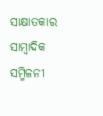ସାକ୍ଷାତକାର ସାମ୍ବାଦିକ ସମ୍ମିଳନୀ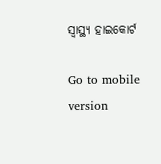ସ୍ୱାସ୍ଥ୍ୟ ହାଇକୋର୍ଟ

Go to mobile version